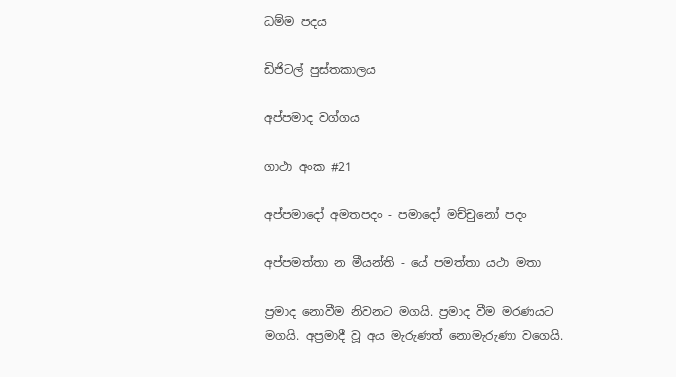ධම්ම පදය

ඩිජිටල් පුස්තකාලය

අප්පමාද වග්ගය

ගාථා අංක #21

අප්පමාදෝ අමතපදං - පමාදෝ මච්චුනෝ පදං

අප්පමත්තා න මීයන්ති - යේ පමත්තා යථා මතා

ප්‍රමාද නොවීම නිවනට මගයි. ප්‍රමාද වීම මරණයට මගයි. අප්‍රමාදී වූ අය මැරුණත් නොමැරුණා වගෙයි.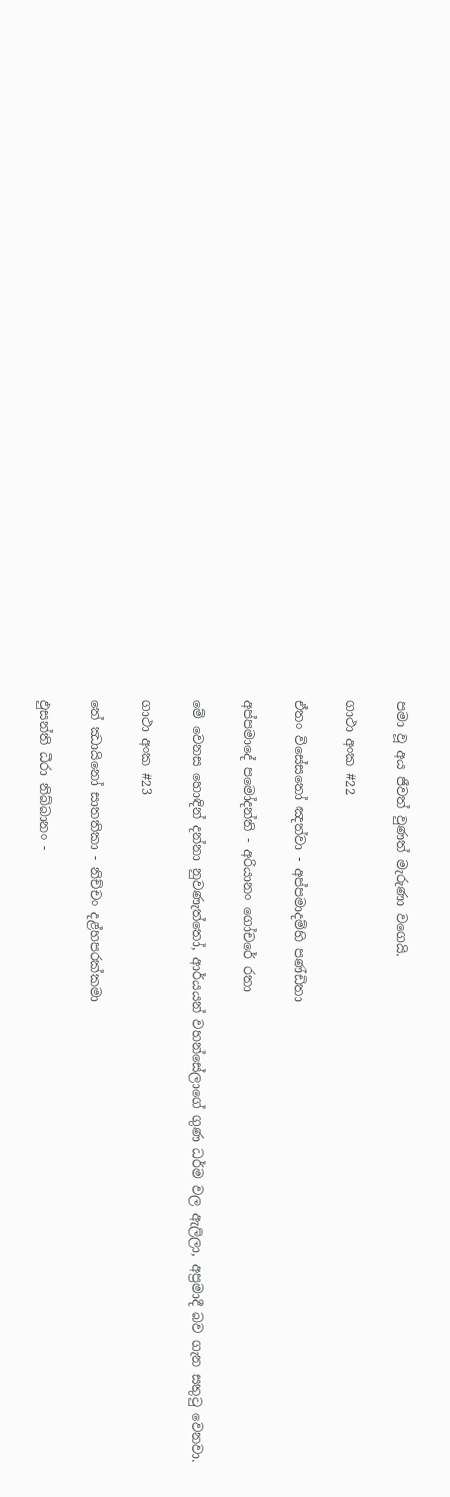පමා වූ අය ජීවත් වුණත් මැරුණා වගෙයි.

ගාථා අංක #22

ඒතං විසේසතෝ ඤත්වා - අප්පමාදම්හි පණ්ඩිතා

අප්පමාදේ පමෝදන්ති - අරියානං ගෝචරේ රතා

මේ වෙනස හොඳින් දන්නා නුවණැත්තෝ, ආර්යයන් වහන්සේලාගේ ගුණ ධර්ම වල ඇලිලා, අප්‍රමාදී බව ගැන සතුටු වෙනවා.

ගාථා අංක #23

තේ ඣායිනෝ සාතතිකා - නිච්චං දළ්හපරක්කමා

ඵුසන්ති ධීරා නිබ්බානං -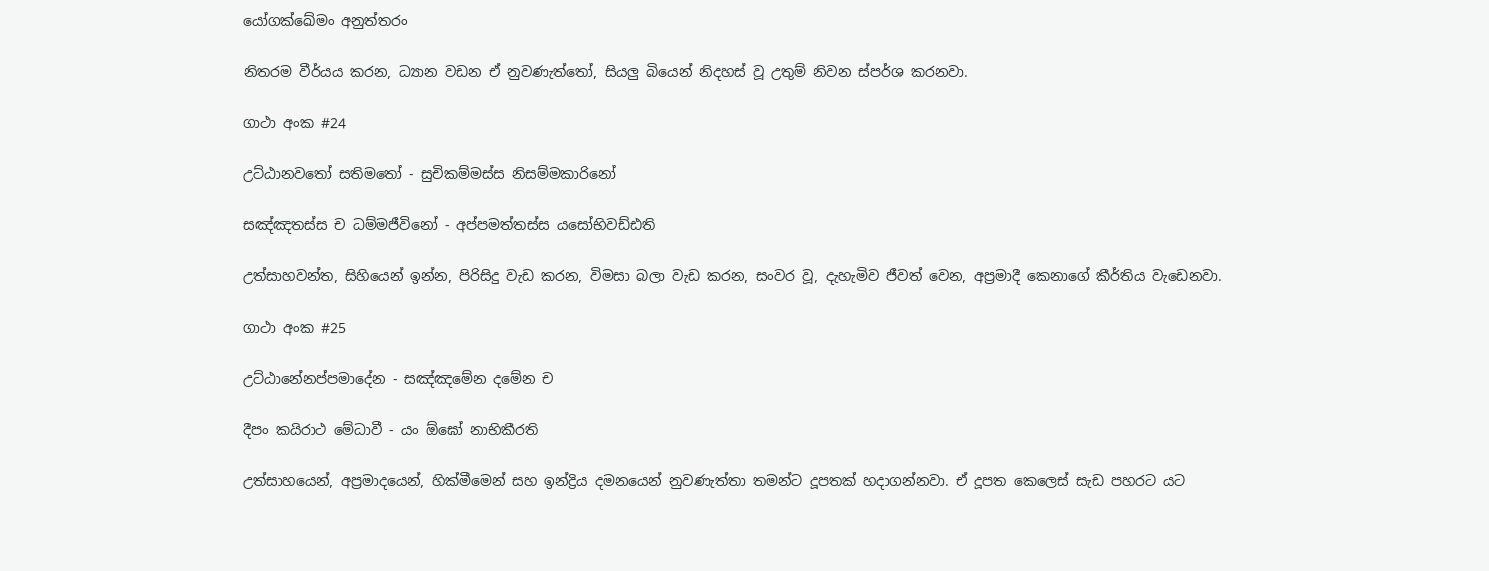යෝගක්ඛේමං අනුත්තරං

නිතරම වීර්යය කරන, ධ්‍යාන වඩන ඒ නුවණැත්තෝ, සියලු බියෙන් නිදහස් වූ උතුම් නිවන ස්පර්ශ කරනවා.

ගාථා අංක #24

උට්ඨානවතෝ සතිමතෝ - සුචිකම්මස්ස නිසම්මකාරිනෝ

සඤ්ඤතස්ස ච ධම්මජීවිනෝ - අප්පමත්තස්ස යසෝභිවඩ්ඪති

උත්සාහවන්ත, සිහියෙන් ඉන්න, පිරිසිදු වැඩ කරන, විමසා බලා වැඩ කරන, සංවර වූ, දැහැමිව ජීවත් වෙන, අප්‍රමාදී කෙනාගේ කීර්තිය වැඩෙනවා.

ගාථා අංක #25

උට්ඨානේනප්පමාදේන - සඤ්ඤමේන දමේන ච

දීපං කයිරාථ මේධාවී - යං ඕඝෝ නාභිකීරති

උත්සාහයෙන්, අප්‍රමාදයෙන්, හික්මීමෙන් සහ ඉන්ද්‍රිය දමනයෙන් නුවණැත්තා තමන්ට දූපතක් හදාගන්නවා. ඒ දූපත කෙලෙස් සැඩ පහරට යට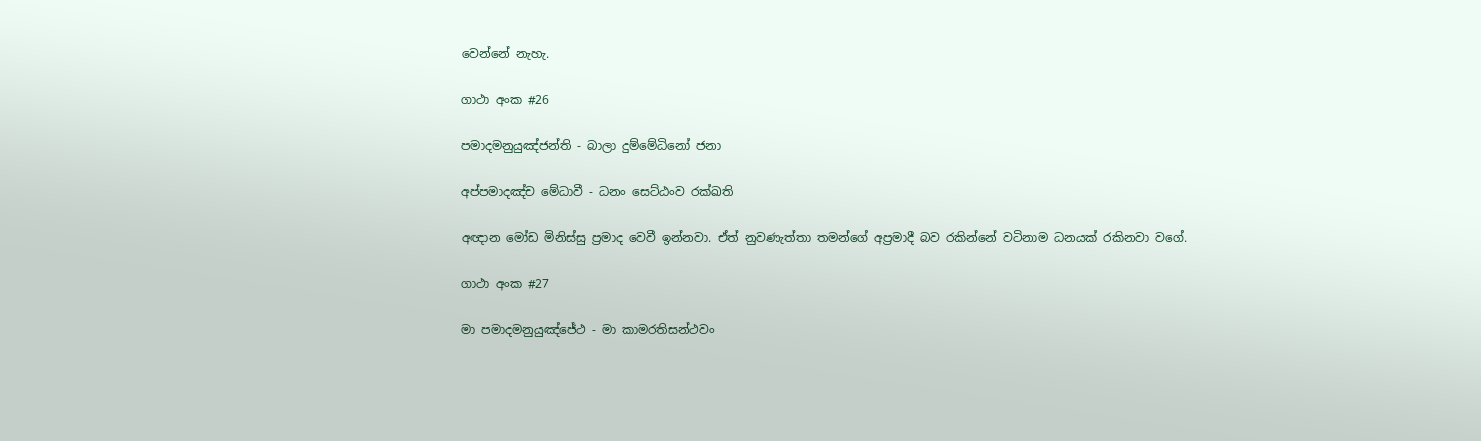වෙන්නේ නැහැ.

ගාථා අංක #26

පමාදමනුයුඤ්ජන්ති - බාලා දුම්මේධිනෝ ජනා

අප්පමාදඤ්ච මේධාවී - ධනං සෙට්ඨංව රක්ඛති

අඥාන මෝඩ මිනිස්සු ප්‍රමාද වෙවී ඉන්නවා. ඒත් නුවණැත්තා තමන්ගේ අප්‍රමාදී බව රකින්නේ වටිනාම ධනයක් රකිනවා වගේ.

ගාථා අංක #27

මා පමාදමනුයුඤ්ජේථ - මා කාමරතිසන්ථවං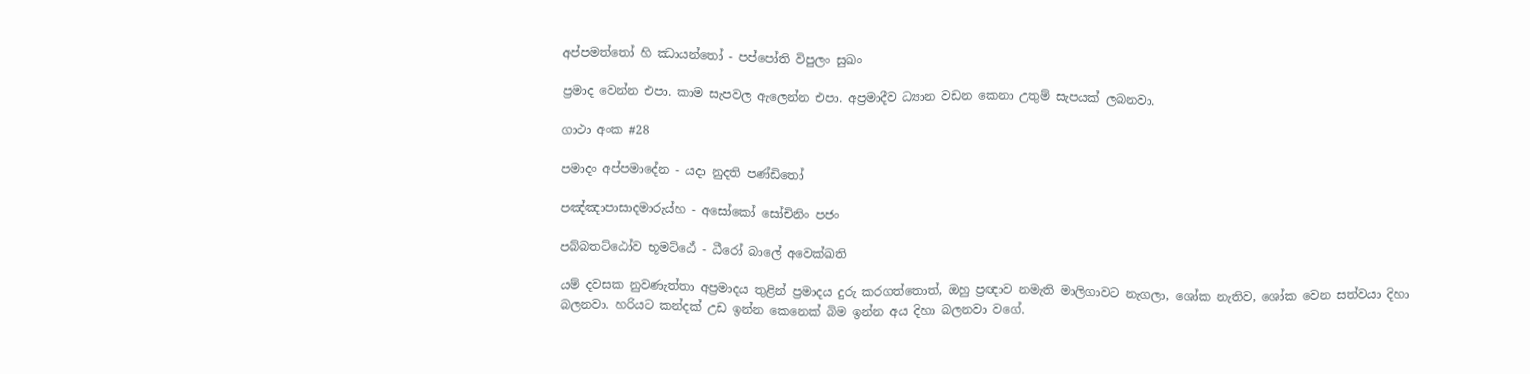අප්පමත්තෝ හි ඣායන්තෝ - පප්පෝති විපුලං සුඛං

ප්‍රමාද වෙන්න එපා. කාම සැපවල ඇලෙන්න එපා. අප්‍රමාදීව ධ්‍යාන වඩන කෙනා උතුම් සැපයක් ලබනවා.

ගාථා අංක #28

පමාදං අප්පමාදේන - යදා නුදති පණ්ඩිතෝ

පඤ්ඤාපාසාදමාරුය්හ - අසෝකෝ සෝචිනිං පජං

පබ්බතට්ඨෝව භූමට්ඨේ - ධීරෝ බාලේ අවෙක්ඛති

යම් දවසක නුවණැත්තා අප්‍රමාදය තුළින් ප්‍රමාදය දුරු කරගත්තොත්, ඔහු ප්‍රඥාව නමැති මාලිගාවට නැගලා, ශෝක නැතිව, ශෝක වෙන සත්වයා දිහා බලනවා. හරියට කන්දක් උඩ ඉන්න කෙනෙක් බිම ඉන්න අය දිහා බලනවා වගේ.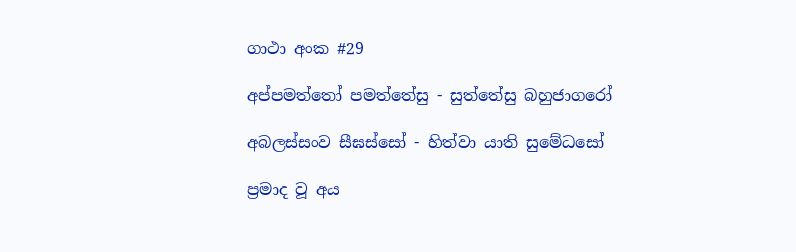ගාථා අංක #29

අප්පමත්තෝ පමත්තේසු - සුත්තේසු බහුජාගරෝ

අබලස්සංව සීඝස්සෝ - හිත්වා යාති සුමේධසෝ

ප්‍රමාද වූ අය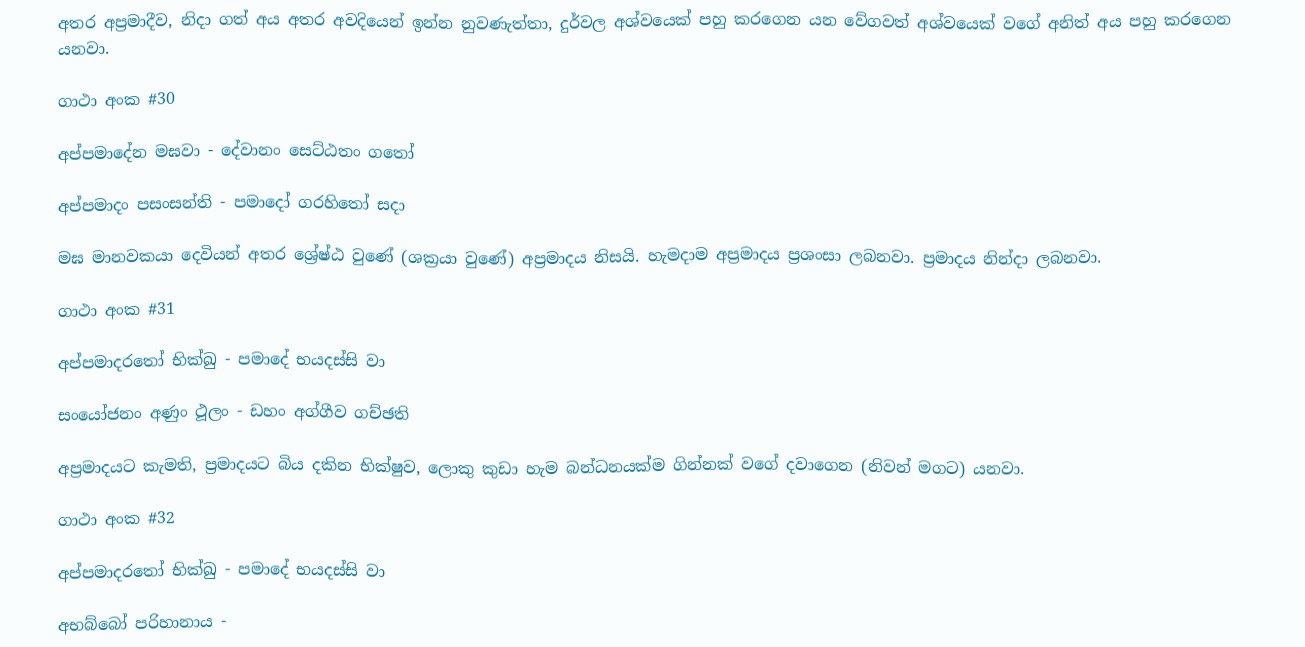අතර අප්‍රමාදීව, නිදා ගත් අය අතර අවදියෙන් ඉන්න නුවණැත්තා, දුර්වල අශ්වයෙක් පහු කරගෙන යන වේගවත් අශ්වයෙක් වගේ අනිත් අය පහු කරගෙන යනවා.

ගාථා අංක #30

අප්පමාදේන මඝවා - දේවානං සෙට්ඨතං ගතෝ

අප්පමාදං පසංසන්ති - පමාදෝ ගරහිතෝ සදා

මඝ මානවකයා දෙවියන් අතර ශ්‍රේෂ්ඨ වුණේ (ශක්‍රයා වුණේ) අප්‍රමාදය නිසයි. හැමදාම අප්‍රමාදය ප්‍රශංසා ලබනවා. ප්‍රමාදය නින්දා ලබනවා.

ගාථා අංක #31

අප්පමාදරතෝ භික්ඛු - පමාදේ භයදස්සි වා

සංයෝජනං අණුං ථූලං - ඩහං අග්ගීව ගච්ඡති

අප්‍රමාදයට කැමති, ප්‍රමාදයට බිය දකින භික්ෂුව, ලොකු කුඩා හැම බන්ධනයක්ම ගින්නක් වගේ දවාගෙන (නිවන් මගට) යනවා.

ගාථා අංක #32

අප්පමාදරතෝ භික්ඛු - පමාදේ භයදස්සි වා

අභබ්බෝ පරිහානාය -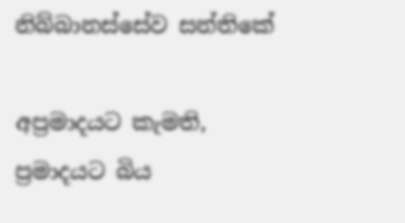නිබ්බානස්සේව සන්තිකේ

අප්‍රමාදයට කැමති, ප්‍රමාදයට බිය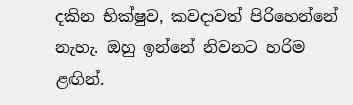දකින භික්ෂුව, කවදාවත් පිරිහෙන්නේ නැහැ. ඔහු ඉන්නේ නිවනට හරිම ළඟින්.